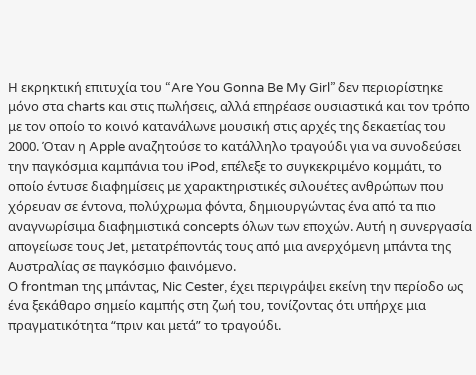Η εκρηκτική επιτυχία του “Are You Gonna Be My Girl” δεν περιορίστηκε μόνο στα charts και στις πωλήσεις, αλλά επηρέασε ουσιαστικά και τον τρόπο με τον οποίο το κοινό κατανάλωνε μουσική στις αρχές της δεκαετίας του 2000. Όταν η Apple αναζητούσε το κατάλληλο τραγούδι για να συνοδεύσει την παγκόσμια καμπάνια του iPod, επέλεξε το συγκεκριμένο κομμάτι, το οποίο έντυσε διαφημίσεις με χαρακτηριστικές σιλουέτες ανθρώπων που χόρευαν σε έντονα, πολύχρωμα φόντα, δημιουργώντας ένα από τα πιο αναγνωρίσιμα διαφημιστικά concepts όλων των εποχών. Αυτή η συνεργασία απογείωσε τους Jet, μετατρέποντάς τους από μια ανερχόμενη μπάντα της Αυστραλίας σε παγκόσμιο φαινόμενο.
Ο frontman της μπάντας, Nic Cester, έχει περιγράψει εκείνη την περίοδο ως ένα ξεκάθαρο σημείο καμπής στη ζωή του, τονίζοντας ότι υπήρχε μια πραγματικότητα “πριν και μετά” το τραγούδι.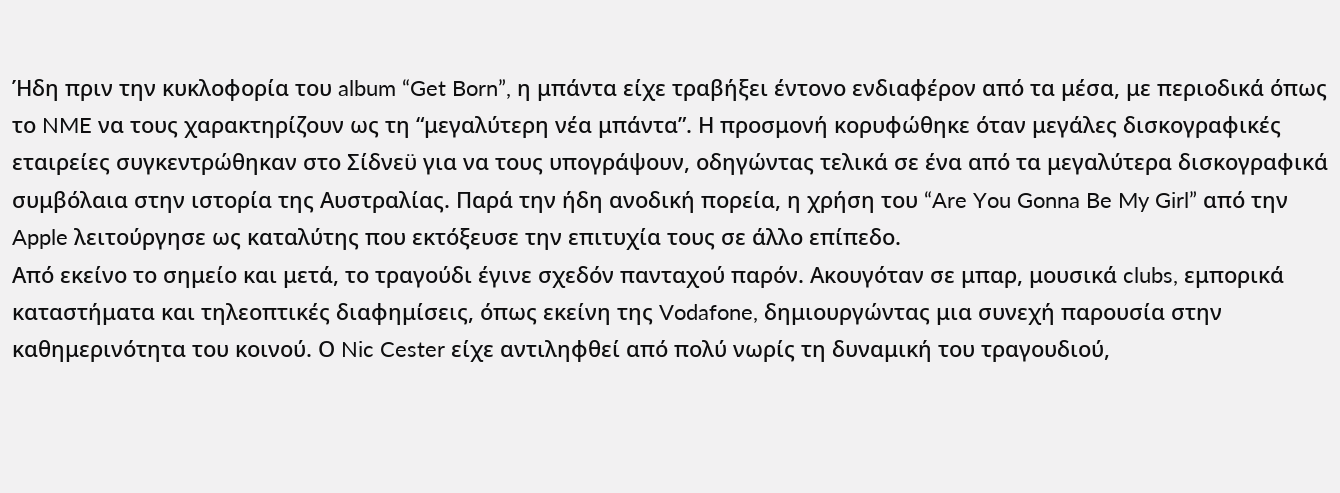Ήδη πριν την κυκλοφορία του album “Get Born”, η μπάντα είχε τραβήξει έντονο ενδιαφέρον από τα μέσα, με περιοδικά όπως το NME να τους χαρακτηρίζουν ως τη “μεγαλύτερη νέα μπάντα”. Η προσμονή κορυφώθηκε όταν μεγάλες δισκογραφικές εταιρείες συγκεντρώθηκαν στο Σίδνεϋ για να τους υπογράψουν, οδηγώντας τελικά σε ένα από τα μεγαλύτερα δισκογραφικά συμβόλαια στην ιστορία της Αυστραλίας. Παρά την ήδη ανοδική πορεία, η χρήση του “Are You Gonna Be My Girl” από την Apple λειτούργησε ως καταλύτης που εκτόξευσε την επιτυχία τους σε άλλο επίπεδο.
Από εκείνο το σημείο και μετά, το τραγούδι έγινε σχεδόν πανταχού παρόν. Ακουγόταν σε μπαρ, μουσικά clubs, εμπορικά καταστήματα και τηλεοπτικές διαφημίσεις, όπως εκείνη της Vodafone, δημιουργώντας μια συνεχή παρουσία στην καθημερινότητα του κοινού. Ο Nic Cester είχε αντιληφθεί από πολύ νωρίς τη δυναμική του τραγουδιού,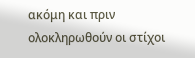ακόμη και πριν ολοκληρωθούν οι στίχοι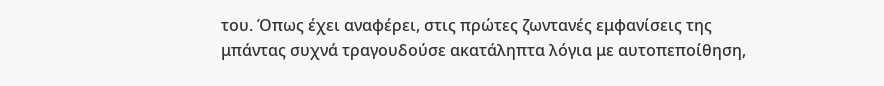του. Όπως έχει αναφέρει, στις πρώτες ζωντανές εμφανίσεις της μπάντας συχνά τραγουδούσε ακατάληπτα λόγια με αυτοπεποίθηση,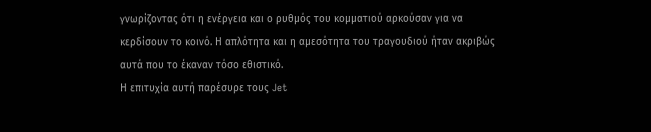γνωρίζοντας ότι η ενέργεια και ο ρυθμός του κομματιού αρκούσαν για να κερδίσουν το κοινό. Η απλότητα και η αμεσότητα του τραγουδιού ήταν ακριβώς αυτά που το έκαναν τόσο εθιστικό.
Η επιτυχία αυτή παρέσυρε τους Jet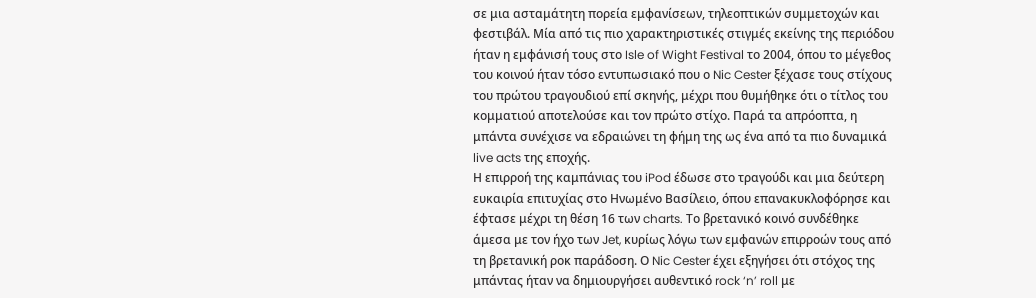σε μια ασταμάτητη πορεία εμφανίσεων, τηλεοπτικών συμμετοχών και φεστιβάλ. Μία από τις πιο χαρακτηριστικές στιγμές εκείνης της περιόδου ήταν η εμφάνισή τους στο Isle of Wight Festival το 2004, όπου το μέγεθος του κοινού ήταν τόσο εντυπωσιακό που ο Nic Cester ξέχασε τους στίχους του πρώτου τραγουδιού επί σκηνής, μέχρι που θυμήθηκε ότι ο τίτλος του κομματιού αποτελούσε και τον πρώτο στίχο. Παρά τα απρόοπτα, η μπάντα συνέχισε να εδραιώνει τη φήμη της ως ένα από τα πιο δυναμικά live acts της εποχής.
Η επιρροή της καμπάνιας του iPod έδωσε στο τραγούδι και μια δεύτερη ευκαιρία επιτυχίας στο Ηνωμένο Βασίλειο, όπου επανακυκλοφόρησε και έφτασε μέχρι τη θέση 16 των charts. Το βρετανικό κοινό συνδέθηκε άμεσα με τον ήχο των Jet, κυρίως λόγω των εμφανών επιρροών τους από τη βρετανική ροκ παράδοση. Ο Nic Cester έχει εξηγήσει ότι στόχος της μπάντας ήταν να δημιουργήσει αυθεντικό rock ‘n’ roll με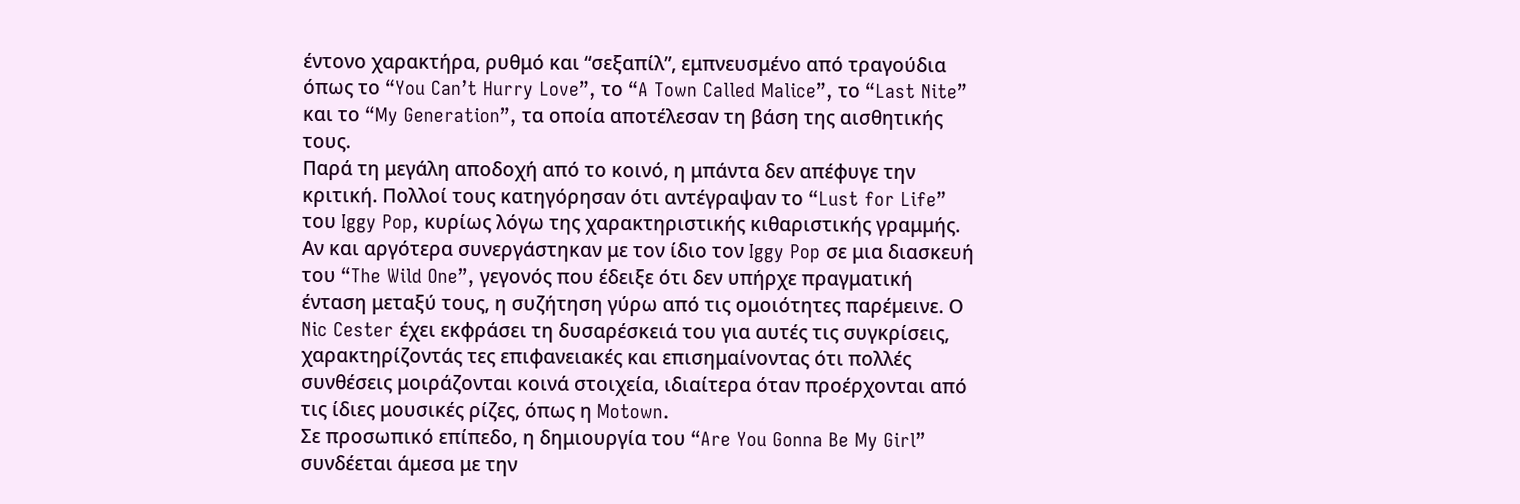έντονο χαρακτήρα, ρυθμό και “σεξαπίλ”, εμπνευσμένο από τραγούδια όπως το “You Can’t Hurry Love”, το “A Town Called Malice”, το “Last Nite” και το “My Generation”, τα οποία αποτέλεσαν τη βάση της αισθητικής τους.
Παρά τη μεγάλη αποδοχή από το κοινό, η μπάντα δεν απέφυγε την κριτική. Πολλοί τους κατηγόρησαν ότι αντέγραψαν το “Lust for Life” του Iggy Pop, κυρίως λόγω της χαρακτηριστικής κιθαριστικής γραμμής. Αν και αργότερα συνεργάστηκαν με τον ίδιο τον Iggy Pop σε μια διασκευή του “The Wild One”, γεγονός που έδειξε ότι δεν υπήρχε πραγματική ένταση μεταξύ τους, η συζήτηση γύρω από τις ομοιότητες παρέμεινε. Ο Nic Cester έχει εκφράσει τη δυσαρέσκειά του για αυτές τις συγκρίσεις, χαρακτηρίζοντάς τες επιφανειακές και επισημαίνοντας ότι πολλές συνθέσεις μοιράζονται κοινά στοιχεία, ιδιαίτερα όταν προέρχονται από τις ίδιες μουσικές ρίζες, όπως η Motown.
Σε προσωπικό επίπεδο, η δημιουργία του “Are You Gonna Be My Girl” συνδέεται άμεσα με την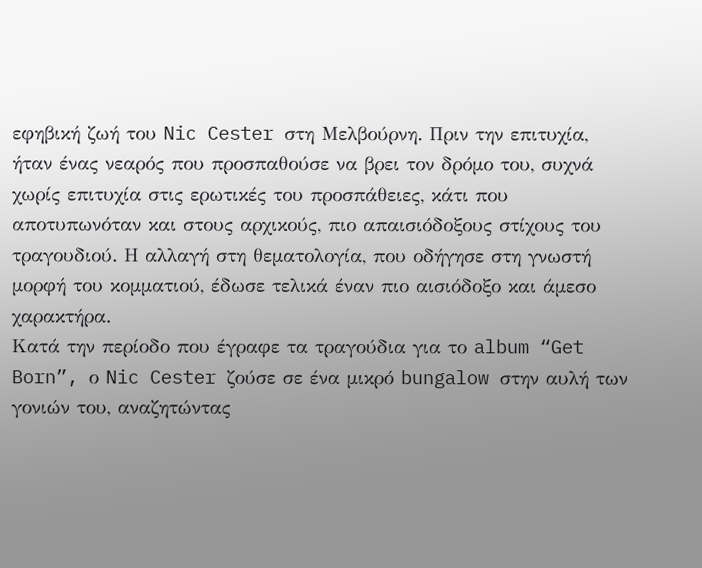εφηβική ζωή του Nic Cester στη Μελβούρνη. Πριν την επιτυχία, ήταν ένας νεαρός που προσπαθούσε να βρει τον δρόμο του, συχνά χωρίς επιτυχία στις ερωτικές του προσπάθειες, κάτι που αποτυπωνόταν και στους αρχικούς, πιο απαισιόδοξους στίχους του τραγουδιού. Η αλλαγή στη θεματολογία, που οδήγησε στη γνωστή μορφή του κομματιού, έδωσε τελικά έναν πιο αισιόδοξο και άμεσο χαρακτήρα.
Κατά την περίοδο που έγραφε τα τραγούδια για το album “Get Born”, ο Nic Cester ζούσε σε ένα μικρό bungalow στην αυλή των γονιών του, αναζητώντας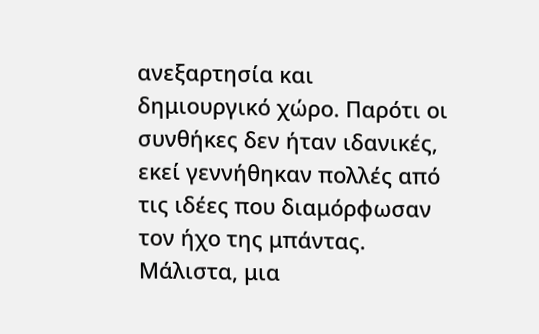ανεξαρτησία και δημιουργικό χώρο. Παρότι οι συνθήκες δεν ήταν ιδανικές, εκεί γεννήθηκαν πολλές από τις ιδέες που διαμόρφωσαν τον ήχο της μπάντας. Μάλιστα, μια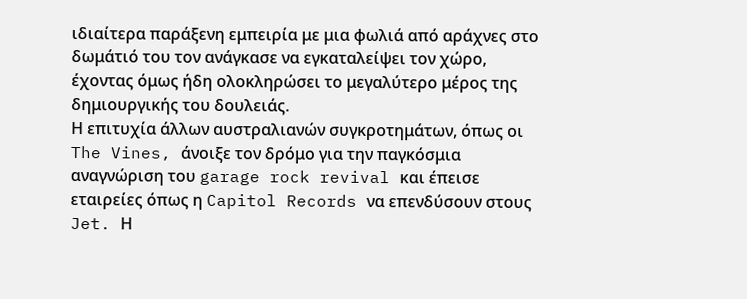ιδιαίτερα παράξενη εμπειρία με μια φωλιά από αράχνες στο δωμάτιό του τον ανάγκασε να εγκαταλείψει τον χώρο, έχοντας όμως ήδη ολοκληρώσει το μεγαλύτερο μέρος της δημιουργικής του δουλειάς.
Η επιτυχία άλλων αυστραλιανών συγκροτημάτων, όπως οι The Vines, άνοιξε τον δρόμο για την παγκόσμια αναγνώριση του garage rock revival και έπεισε εταιρείες όπως η Capitol Records να επενδύσουν στους Jet. Η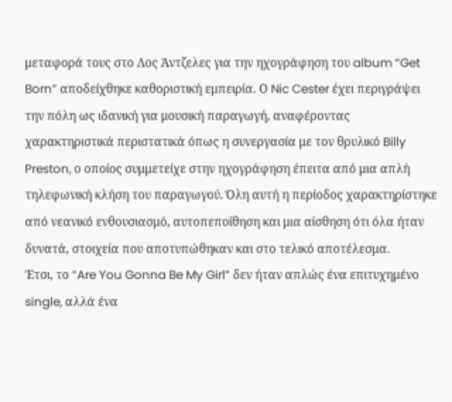μεταφορά τους στο Λος Άντζελες για την ηχογράφηση του album “Get Born” αποδείχθηκε καθοριστική εμπειρία. Ο Nic Cester έχει περιγράψει την πόλη ως ιδανική για μουσική παραγωγή, αναφέροντας χαρακτηριστικά περιστατικά όπως η συνεργασία με τον θρυλικό Billy Preston, ο οποίος συμμετείχε στην ηχογράφηση έπειτα από μια απλή τηλεφωνική κλήση του παραγωγού. Όλη αυτή η περίοδος χαρακτηρίστηκε από νεανικό ενθουσιασμό, αυτοπεποίθηση και μια αίσθηση ότι όλα ήταν δυνατά, στοιχεία που αποτυπώθηκαν και στο τελικό αποτέλεσμα.
Έτσι, το “Are You Gonna Be My Girl” δεν ήταν απλώς ένα επιτυχημένο single, αλλά ένα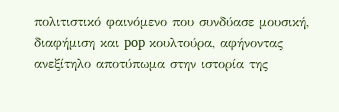πολιτιστικό φαινόμενο που συνδύασε μουσική, διαφήμιση και pop κουλτούρα, αφήνοντας ανεξίτηλο αποτύπωμα στην ιστορία της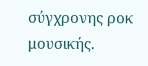σύγχρονης ροκ μουσικής.